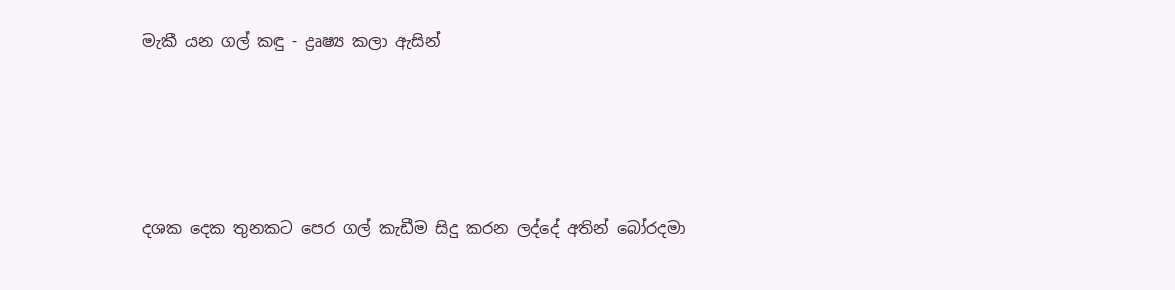මැකී යන ගල් කඳු - ද්‍රෘෂ්‍ය කලා ඇසින්




දශක දෙක තුනකට පෙර ගල් කැඩීම සිදු කරන ලද්දේ අතින් බෝරදමා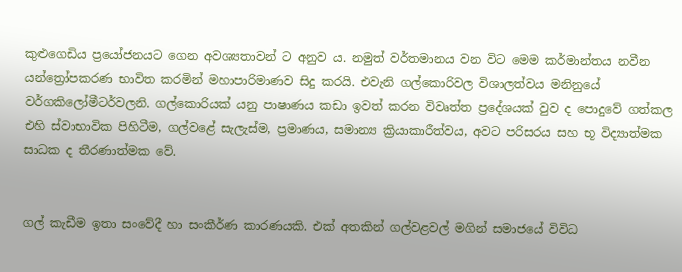කුළුගෙඩිය ප්‍රයෝජනයට ගෙන අවශ්‍යතාවන් ට අනුව ය. නමුත් වර්තමානය වන විට මෙම කර්මාන්තය නවීන යන්ත්‍රෝපකරණ භාවිත කරමින් මහාපාරිමාණව සිදු කරයි. එවැනි ගල්කොරිවල විශාලත්වය මනිනුයේ වර්ගකිලෝමීටර්වලනි. ගල්කොරියක් යනු පාෂාණය කඩා ඉවත් කරන විවෘත්ත ප්‍රදේශයක් වුව ද පොදුවේ ගත්කල එහි ස්වාභාවික පිහිටීම, ගල්වළේ සැලැස්ම, ප්‍රමාණය, සමාන්‍ය ක්‍රියාකාරීත්වය, අවට පරිසරය සහ භූ විද්‍යාත්මක සාධක ද තීරණාත්මක වේ.


ගල් කැඩීම ඉතා සංවේදී හා සංකීර්ණ කාරණයකි. එක් අතකින් ගල්වළවල් මගින් සමාජයේ විවිධ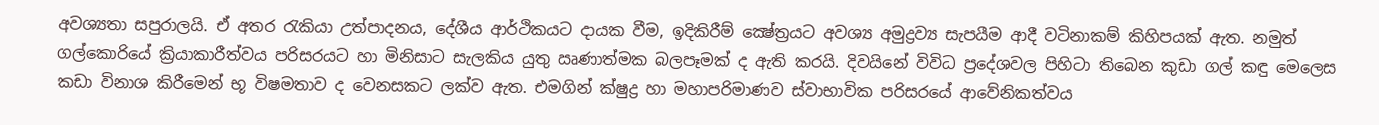අවශ්‍යතා සපුරාලයි. ඒ අතර රැකියා උත්පාදනය, දේශීය ආර්ථිකයට දායක වීම, ඉදිකිරීම් ක්‍ෂේත්‍රයට අවශ්‍ය අමුද්‍රව්‍ය සැපයීම ආදී වටිනාකම් කිහිපයක් ඇත. නමුත් ගල්කොරියේ ක්‍රියාකාරීත්වය පරිසරයට හා මිනිසාට සැලකිය යුතු ඍණාත්මක බලපෑමක් ද ඇති කරයි. දිවයිනේ විවිධ ප්‍රදේශවල පිහිටා තිබෙන කුඩා ගල් කඳු මෙලෙස කඩා විනාශ කිරීමෙන් භූ විෂමතාව ද වෙනසකට ලක්ව ඇත. එමගින් ක්ෂුද්‍ර හා මහාපරිමාණව ස්වාභාවික පරිසරයේ ආවේනිකත්වය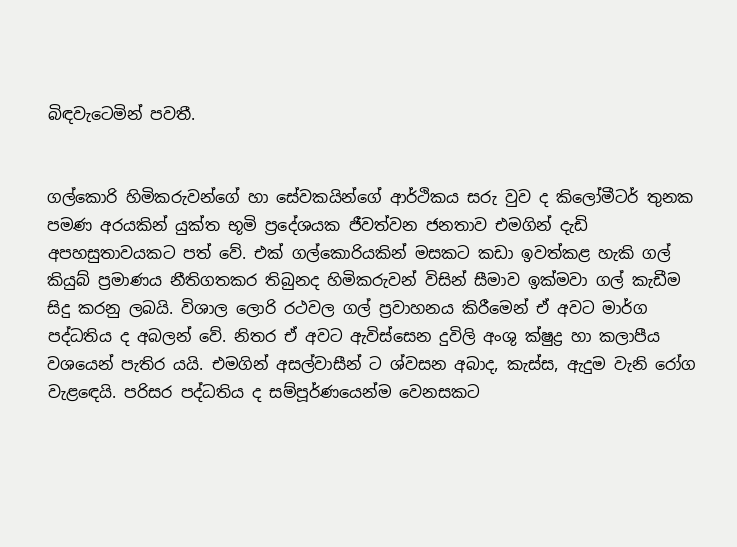බිඳවැටෙමින් පවතී.


ගල්කොරි හිමිකරුවන්ගේ හා සේවකයින්ගේ ආර්ථිකය සරු වුව ද කිලෝමීටර් තුනක පමණ අරයකින් යුක්ත භූමි ප්‍රදේශයක ජීවත්වන ජනතාව එමගින් දැඩි අපහසුතාවයකට පත් වේ. එක් ගල්කොරියකින් මසකට කඩා ඉවත්කළ හැකි ගල් කියුබ් ප්‍රමාණය නීතිගතකර තිබුනද හිමිකරුවන් විසින් සීමාව ඉක්මවා ගල් කැඩීම සිදු කරනු ලබයි. විශාල ලොරි රථවල ගල් ප්‍රවාහනය කිරීමෙන් ඒ අවට මාර්ග පද්ධතිය ද අබලන් වේ. නිතර ඒ අවට ඇවිස්සෙන දුවිලි අංශු ක්ෂුද්‍ර හා කලාපීය වශයෙන් පැතිර යයි. එමගින් අසල්වාසීන් ට ශ්වසන අබාද, කැස්ස, ඇදුම වැනි රෝග වැළඳෙයි. පරිසර පද්ධතිය ද සම්පූර්ණයෙන්ම වෙනසකට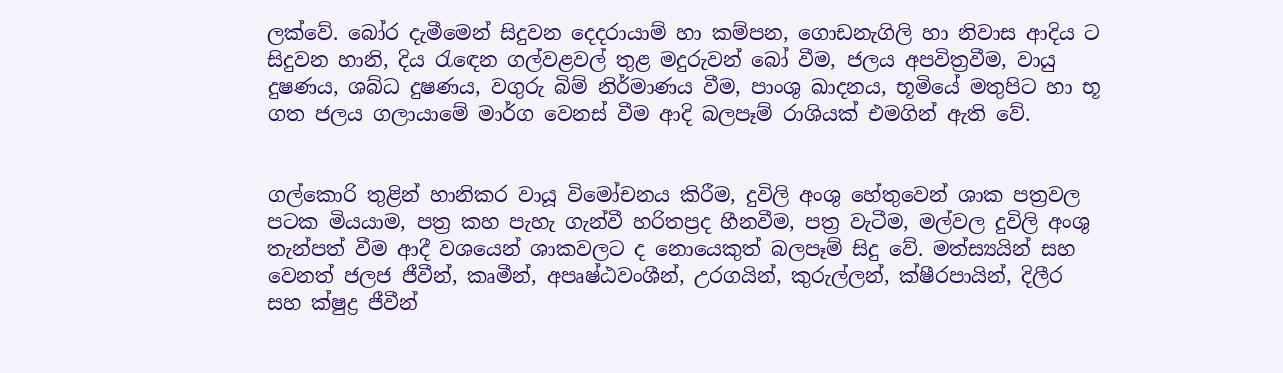ලක්වේ. බෝර දැමීමෙන් සිදුවන දෙදරායාම් හා කම්පන, ගොඩනැගිලි හා නිවාස ආදිය ට සිදුවන හානි, දිය රැඳෙන ගල්වළවල් තුළ මදුරුවන් බෝ වීම, ජලය අපවිත්‍රවීම, වායු දුෂණය, ශබ්ධ දුෂණය, වගුරු බිම් නිර්මාණය වීම, පාංශු ඛාදනය, භූමියේ මතුපිට හා භූ ගත ජලය ගලායාමේ මාර්ග වෙනස් වීම ආදි බලපෑම් රාශියක් එමගින් ඇති වේ.


ගල්කොරි තුළින් හානිකර වායූ විමෝචනය කිරීම, දුවිලි අංශු හේතුවෙන් ශාක පත්‍රවල පටක මියයාම, පත්‍ර කහ පැහැ ගැන්වී හරිතප්‍රද හීනවීම, පත්‍ර වැටීම, මල්වල දුවිලි අංශු තැන්පත් වීම ආදී වශයෙන් ශාකවලට ද නොයෙකුත් බලපෑම් සිදු වේ. මත්ස්‍යයින් සහ වෙනත් ජලජ ජීවීන්, කෘමීන්, අපෘෂ්ඨවංශීන්, උරගයින්, කුරුල්ලන්, ක්ෂීරපායින්, දිලීර සහ ක්ෂුද්‍ර ජීවීන්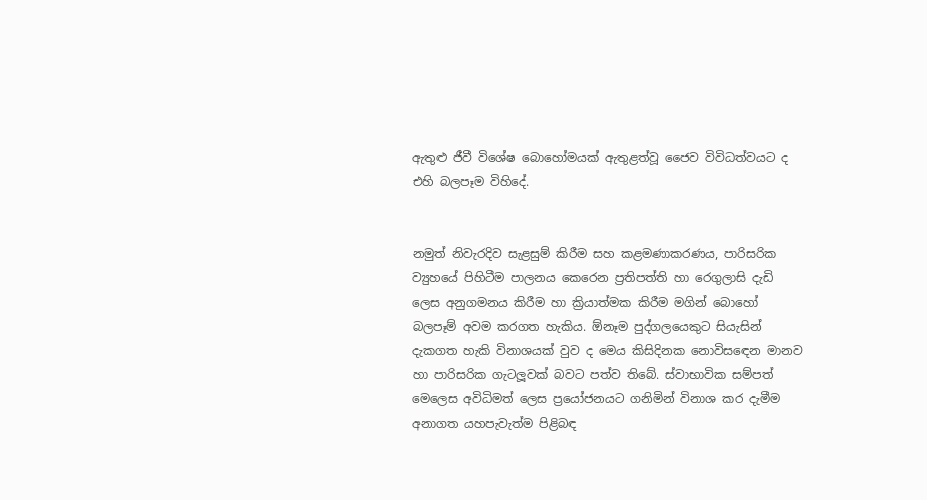ඇතුළු ජීවී විශේෂ බොහෝමයක් ඇතුළත්වූ ජෛව විවිධත්වයට ද එහි බලපෑම විහිදේ.


නමුත් නිවැරදිව සැළසුම් කිරීම සහ කළමණාකරණය, පාරිසරික ව්‍යුහයේ පිහිටීම පාලනය කෙරෙන ප්‍රතිපත්ති හා රෙගුලාසි දැඩි ලෙස අනුගමනය කිරීම හා ක්‍රියාත්මක කිරීම මගින් බොහෝ බලපෑම් අවම කරගත හැකිය. ඕනෑම පුද්ගලයෙකුට සියැසින් දැකගත හැකි විනාශයක් වුව ද මෙය කිසිදිනක නොවිසඳෙන මානව හා පාරිසරික ගැටලූවක් බවට පත්ව තිබේ. ස්වාභාවික සම්පත් මෙලෙස අවිධිමත් ලෙස ප්‍රයෝජනයට ගනිමින් විනාශ කර දැමීම අනාගත යහපැවැත්ම පිළිබඳ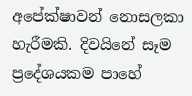අපේක්ෂාවන් නොසලකා හැරීමකි. දිවයිනේ සෑම ප්‍රදේශයකම පාහේ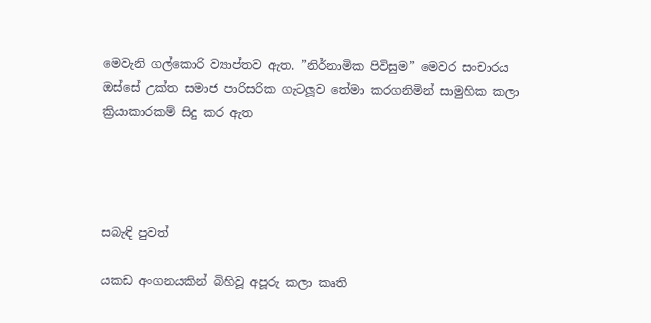මෙවැනි ගල්කොරි ව්‍යාප්තව ඇත. ”නිර්නාමික පිවිසුම” මෙවර සංචාරය ඔස්සේ උක්ත සමාජ පාරිසරික ගැටලූව තේමා කරගනිමින් සාමුහික කලා ක්‍රියාකාරකම් සිදු කර ඇත




සබැඳි පුවත්

යකඩ අංගනයකින් බිහිවූ අපූරු කලා කෘති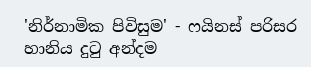'නිර්නාමික පිවිසුම' - ෆයිනස් පරිසර හානිය දුටු අන්දම